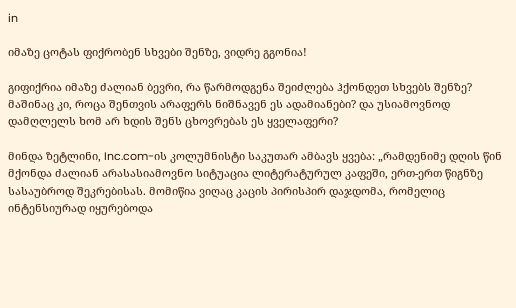in

იმაზე ცოტას ფიქრობენ სხვები შენზე, ვიდრე გგონია!

გიფიქრია იმაზე ძალიან ბევრი, რა წარმოდგენა შეიძლება ჰქონდეთ სხვებს შენზე? მაშინაც კი, როცა შენთვის არაფერს ნიშნავენ ეს ადამიანები? და უსიამოვნოდ დამღლელს ხომ არ ხდის შენს ცხოვრებას ეს ყველაფერი?

მინდა ზეტლინი, Inc.com-ის კოლუმნისტი საკუთარ ამბავს ყვება: „რამდენიმე დღის წინ მქონდა ძალიან არასასიამოვნო სიტუაცია ლიტერატურულ კაფეში, ერთ-ერთ წიგნზე სასაუბროდ შეკრებისას. მომიწია ვიღაც კაცის პირისპირ დაჯდომა, რომელიც ინტენსიურად იყურებოდა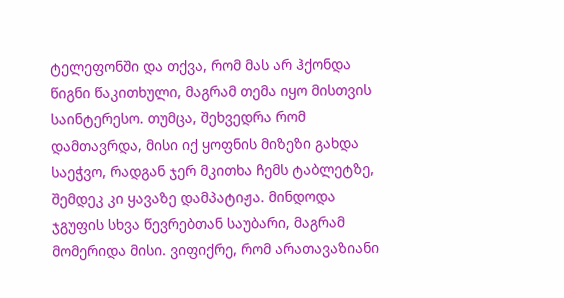ტელეფონში და თქვა, რომ მას არ ჰქონდა წიგნი წაკითხული, მაგრამ თემა იყო მისთვის საინტერესო. თუმცა, შეხვედრა რომ დამთავრდა, მისი იქ ყოფნის მიზეზი გახდა საეჭვო, რადგან ჯერ მკითხა ჩემს ტაბლეტზე, შემდეკ კი ყავაზე დამპატიჟა. მინდოდა ჯგუფის სხვა წევრებთან საუბარი, მაგრამ მომერიდა მისი. ვიფიქრე, რომ არათავაზიანი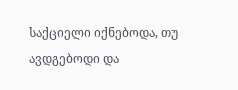საქციელი იქნებოდა, თუ ავდგებოდი და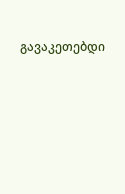გავაკეთებდი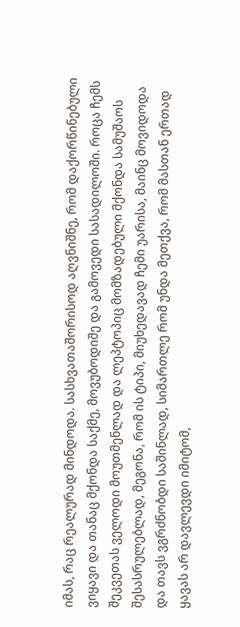იმას, რაც რეალურად მინდოდა. სასხვათაშორისოდ აღვნიშნე, რომ დაქორწინებული ვიყავი და თანაც მქონდა საქმე, მოვუბოდიშე და გამოვედი სასადილოში. როცა ჩემს შეკვეთას ველოდი მოუთმენლად და ლეპტოპიც მომზადებული მქონდა სამუშაოს შესასრულებლად, მეგონა, რომ ის ტიპი, მიუხედავად ჩემი უარისა, მაინც მოვიდოდა და თავს ვგრძნობდი საშინლად, სიმართლე რომ უნდა მეთქვა, რომ მასთან ერთად ყავას არ დავლევდი იმიტომ,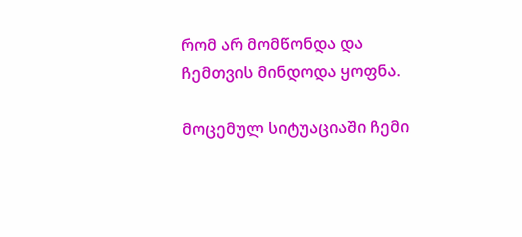რომ არ მომწონდა და ჩემთვის მინდოდა ყოფნა.

მოცემულ სიტუაციაში ჩემი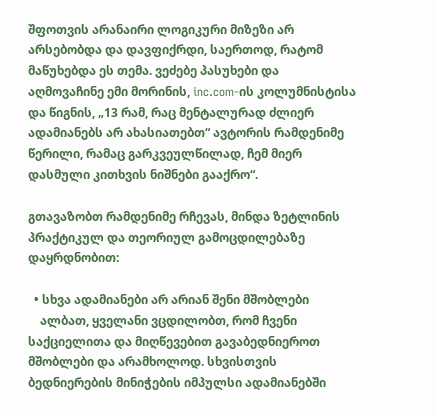შფოთვის არანაირი ლოგიკური მიზეზი არ არსებობდა და დავფიქრდი, საერთოდ, რატომ მაწუხებდა ეს თემა. ვეძებე პასუხები და აღმოვაჩინე ემი მორინის, inc.com-ის კოლუმნისტისა და წიგნის, „13 რამ, რაც მენტალურად ძლიერ ადამიანებს არ ახასიათებთ“ ავტორის რამდენიმე წერილი, რამაც გარკვეულწილად, ჩემ მიერ დასმული კითხვის ნიშნები გააქრო“.

გთავაზობთ რამდენიმე რჩევას, მინდა ზეტლინის პრაქტიკულ და თეორიულ გამოცდილებაზე დაყრდნობით:

  • სხვა ადამიანები არ არიან შენი მშობლები
    ალბათ, ყველანი ვცდილობთ, რომ ჩვენი საქციელითა და მიღწევებით გავაბედნიეროთ მშობლები და არამხოლოდ. სხვისთვის ბედნიერების მინიჭების იმპულსი ადამიანებში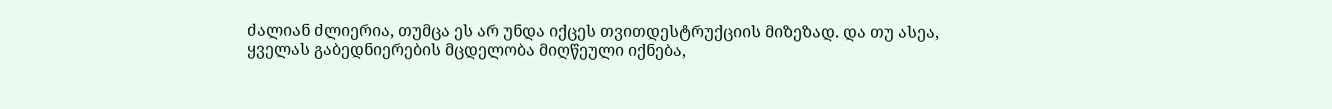ძალიან ძლიერია, თუმცა ეს არ უნდა იქცეს თვითდესტრუქციის მიზეზად. და თუ ასეა,  ყველას გაბედნიერების მცდელობა მიღწეული იქნება,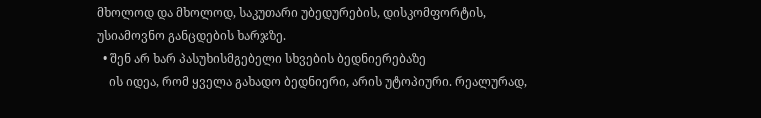მხოლოდ და მხოლოდ, საკუთარი უბედურების, დისკომფორტის, უსიამოვნო განცდების ხარჯზე.
  • შენ არ ხარ პასუხისმგებელი სხვების ბედნიერებაზე
    ის იდეა, რომ ყველა გახადო ბედნიერი, არის უტოპიური. რეალურად,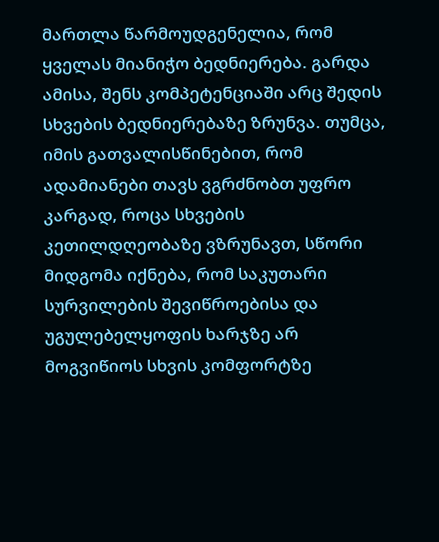მართლა წარმოუდგენელია, რომ ყველას მიანიჭო ბედნიერება. გარდა ამისა, შენს კომპეტენციაში არც შედის სხვების ბედნიერებაზე ზრუნვა. თუმცა, იმის გათვალისწინებით, რომ ადამიანები თავს ვგრძნობთ უფრო კარგად, როცა სხვების კეთილდღეობაზე ვზრუნავთ, სწორი მიდგომა იქნება, რომ საკუთარი სურვილების შევიწროებისა და უგულებელყოფის ხარჯზე არ მოგვიწიოს სხვის კომფორტზე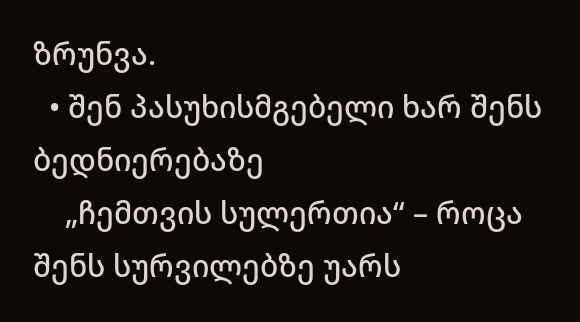ზრუნვა.
  • შენ პასუხისმგებელი ხარ შენს ბედნიერებაზე
    „ჩემთვის სულერთია“ – როცა შენს სურვილებზე უარს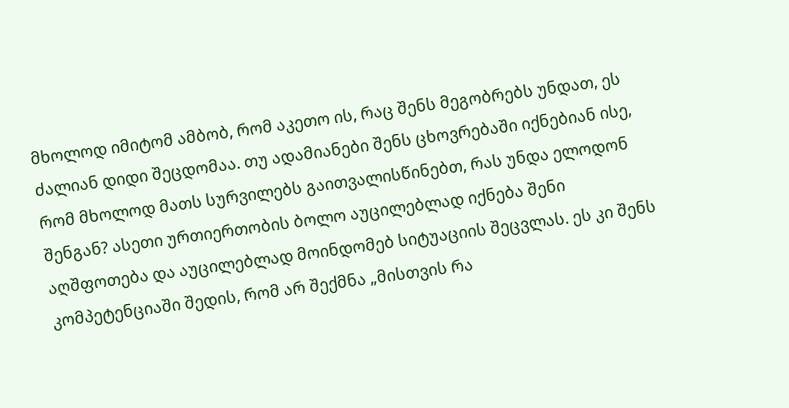მხოლოდ იმიტომ ამბობ, რომ აკეთო ის, რაც შენს მეგობრებს უნდათ, ეს ძალიან დიდი შეცდომაა. თუ ადამიანები შენს ცხოვრებაში იქნებიან ისე, რომ მხოლოდ მათს სურვილებს გაითვალისწინებთ, რას უნდა ელოდონ შენგან? ასეთი ურთიერთობის ბოლო აუცილებლად იქნება შენი აღშფოთება და აუცილებლად მოინდომებ სიტუაციის შეცვლას. ეს კი შენს კომპეტენციაში შედის, რომ არ შექმნა „მისთვის რა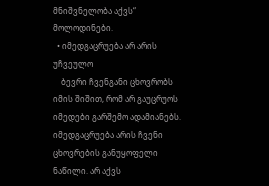მნიშვნელობა აქვს“ მოლოდინები.
  • იმედგაცრუება არ არის უჩვეულო
    ბევრი ჩვენგანი ცხოვრობს იმის შიშით, რომ არ გაუცრუოს იმედები გარშემო ადამიანებს. იმედგაცრუება არის ჩვენი ცხოვრების განუყოფელი ნაწილი. არ აქვს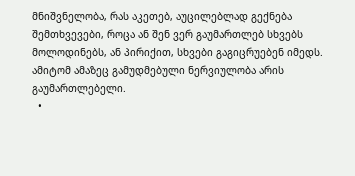მნიშვნელობა, რას აკეთებ, აუცილებლად გექნება შემთხვევები, როცა ან შენ ვერ გაუმართლებ სხვებს მოლოდინებს, ან პირიქით, სხვები გაგიცრუებენ იმედს. ამიტომ ამაზეც გამუდმებული ნერვიულობა არის გაუმართლებელი.
  •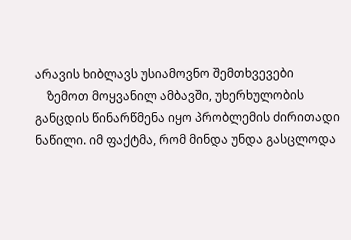არავის ხიბლავს უსიამოვნო შემთხვევები
    ზემოთ მოყვანილ ამბავში, უხერხულობის განცდის წინარწმენა იყო პრობლემის ძირითადი ნაწილი. იმ ფაქტმა, რომ მინდა უნდა გასცლოდა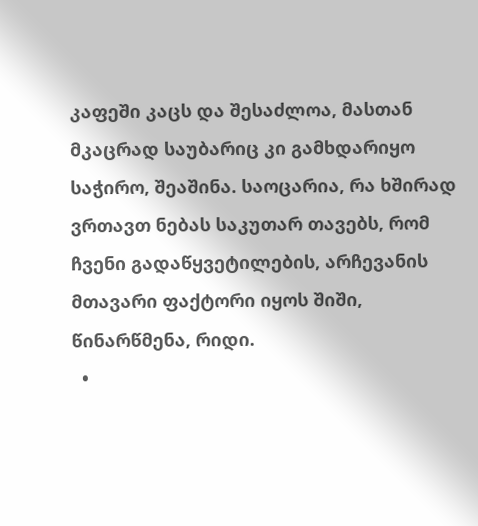კაფეში კაცს და შესაძლოა, მასთან მკაცრად საუბარიც კი გამხდარიყო საჭირო, შეაშინა. საოცარია, რა ხშირად ვრთავთ ნებას საკუთარ თავებს, რომ ჩვენი გადაწყვეტილების, არჩევანის მთავარი ფაქტორი იყოს შიში, წინარწმენა, რიდი.
  •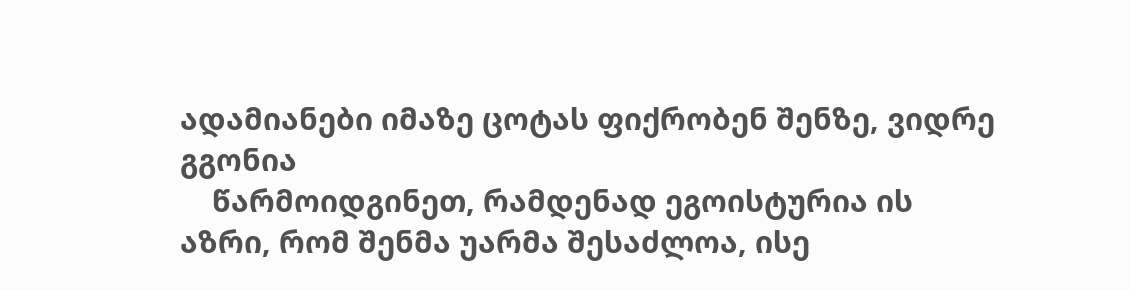ადამიანები იმაზე ცოტას ფიქრობენ შენზე, ვიდრე გგონია
    წარმოიდგინეთ, რამდენად ეგოისტურია ის აზრი, რომ შენმა უარმა შესაძლოა, ისე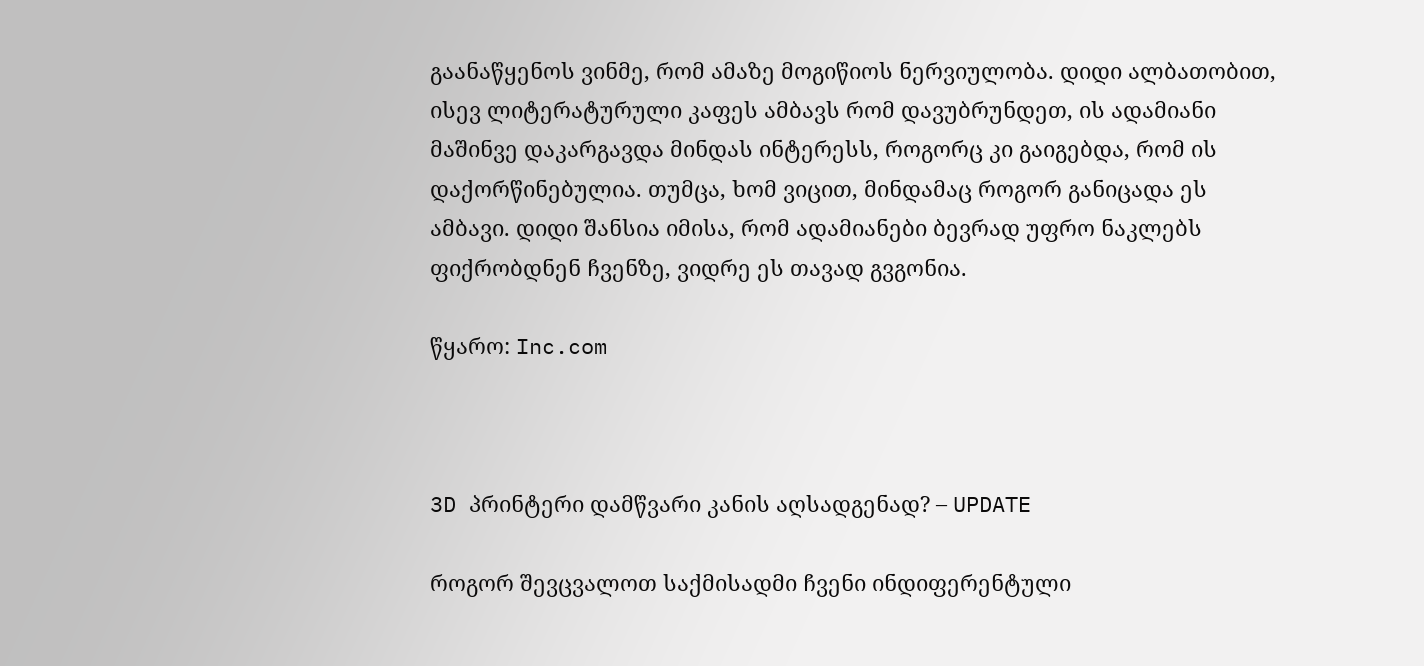გაანაწყენოს ვინმე, რომ ამაზე მოგიწიოს ნერვიულობა. დიდი ალბათობით, ისევ ლიტერატურული კაფეს ამბავს რომ დავუბრუნდეთ, ის ადამიანი მაშინვე დაკარგავდა მინდას ინტერესს, როგორც კი გაიგებდა, რომ ის დაქორწინებულია. თუმცა, ხომ ვიცით, მინდამაც როგორ განიცადა ეს ამბავი. დიდი შანსია იმისა, რომ ადამიანები ბევრად უფრო ნაკლებს ფიქრობდნენ ჩვენზე, ვიდრე ეს თავად გვგონია.

წყარო: Inc.com



3D პრინტერი დამწვარი კანის აღსადგენად? – UPDATE

როგორ შევცვალოთ საქმისადმი ჩვენი ინდიფერენტული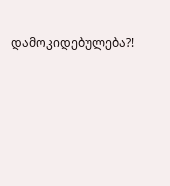დამოკიდებულება?!